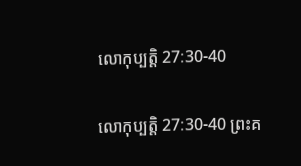លោកុប្បត្តិ 27:30-40

លោកុប្បត្តិ 27:30-40 ព្រះគ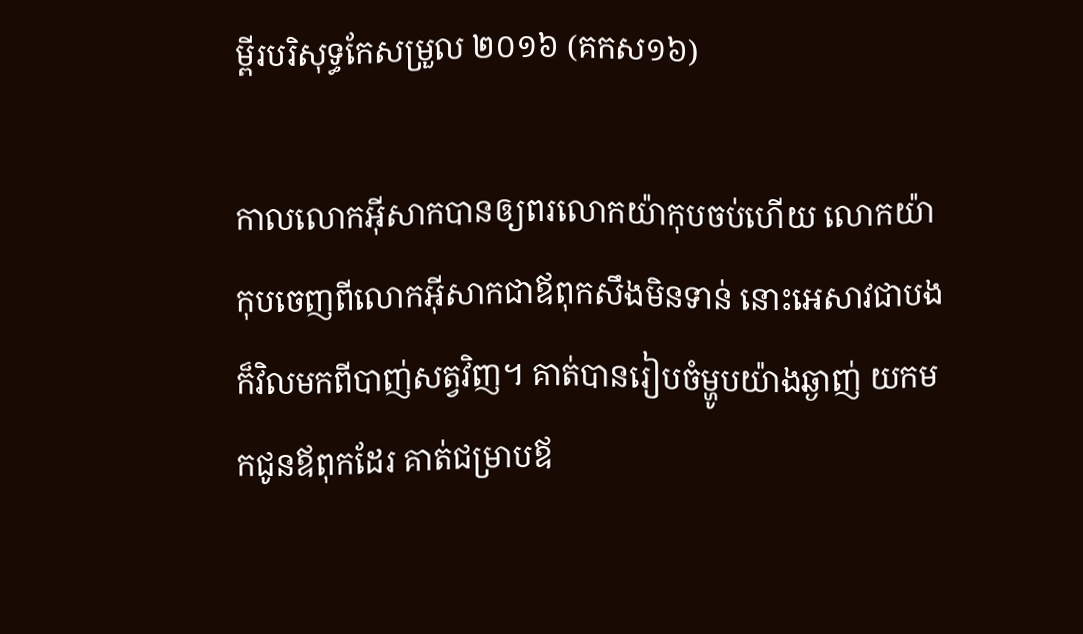ម្ពីរបរិសុទ្ធកែសម្រួល ២០១៦ (គកស១៦)

កាលលោកអ៊ីសាកបានឲ្យពរលោកយ៉ាកុបចប់ហើយ លោកយ៉ាកុបចេញពីលោកអ៊ីសាកជាឪពុកសឹងមិនទាន់ នោះអេសាវជាបងក៏វិលមកពីបាញ់សត្វវិញ។ គាត់បានរៀបចំម្ហូបយ៉ាងឆ្ងាញ់ យកមកជូនឪពុកដែរ គាត់ជម្រាបឪ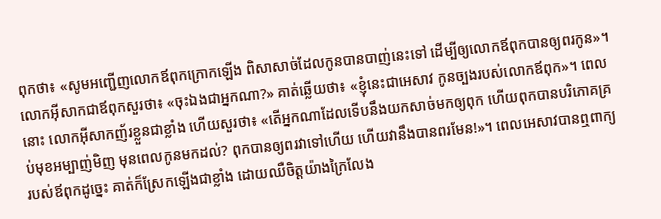ពុកថា៖ «សូមអញ្ជើញលោកឪពុកក្រោកឡើង ពិសាសាច់ដែលកូនបានបាញ់នេះទៅ ដើម្បីឲ្យលោកឪពុកបានឲ្យពរកូន»។ លោកអ៊ីសាកជាឪពុកសួរថា៖ «ចុះឯងជាអ្នកណា?» គាត់ឆ្លើយថា៖ «ខ្ញុំនេះជាអេសាវ កូនច្បងរបស់លោកឪពុក»។ ពេលនោះ លោកអ៊ីសាកញ័រខ្លួនជាខ្លាំង ហើយសួរថា៖ «តើអ្នកណាដែលទើបនឹងយកសាច់មកឲ្យពុក ហើយពុកបានបរិ‌ភោគគ្រប់មុខអម្បាញ់‌មិញ មុនពេលកូនមកដល់? ពុកបានឲ្យពរវាទៅហើយ ហើយវានឹងបានពរមែន!»។ ពេលអេសាវបានឮពាក្យរបស់ឪពុកដូច្នេះ គាត់ក៏ស្រែកឡើងជាខ្លាំង ដោយឈឺចិត្តយ៉ាងក្រៃ‌លែង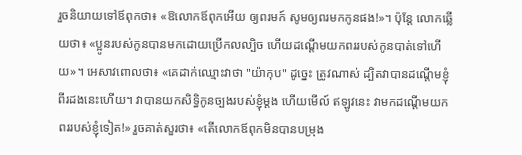រួចនិយាយទៅឪពុកថា៖ «ឱលោកឪពុកអើយ ឲ្យពរមក៍ សូមឲ្យពរមកកូនផង!»។ ប៉ុន្ដែ លោកឆ្លើយថា៖ «ប្អូនរបស់កូនបានមកដោយប្រើកល‌ល្បិច ហើយដណ្តើមយកពររបស់កូនបាត់ទៅហើយ»។ អេសាវពោលថា៖ «គេដាក់ឈ្មោះវាថា "យ៉ាកុប" ដូច្នេះ ត្រូវណាស់ ដ្បិតវាបានដណ្តើមខ្ញុំពីរដងនេះហើយ។ វាបានយកសិទ្ធិកូនច្បងរបស់ខ្ញុំម្តង ហើយមើល៍ ឥឡូវនេះ វាមកដណ្តើមយកពររបស់ខ្ញុំទៀត!» រួចគាត់សួរថា៖ «តើលោកឪពុកមិនបានបម្រុង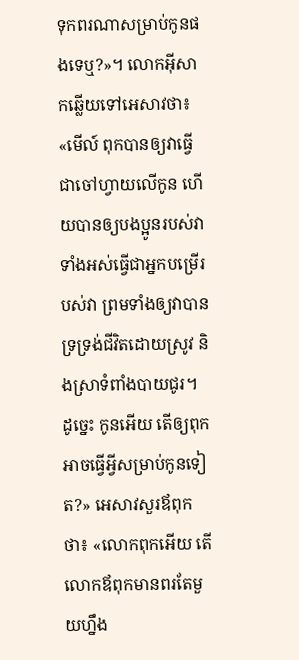ទុកពរណាសម្រាប់កូនផងទេឬ?»។ លោកអ៊ីសាកឆ្លើយទៅអេសាវថា៖ «មើល៍ ពុកបានឲ្យវាធ្វើជាចៅ‌ហ្វាយលើកូន ហើយបានឲ្យបង‌ប្អូនរបស់វាទាំងអស់ធ្វើជាអ្នកបម្រើរបស់វា ព្រមទាំងឲ្យវាបានទ្រទ្រង់ជីវិតដោយស្រូវ និងស្រាទំពាំង‌បាយ‌ជូរ។ ដូច្នេះ កូនអើយ តើឲ្យពុកអាចធ្វើអ្វីសម្រាប់កូនទៀត?» អេសាវសួរឪពុកថា៖ «លោកពុកអើយ តើលោកឪពុកមានពរតែមួយហ្នឹង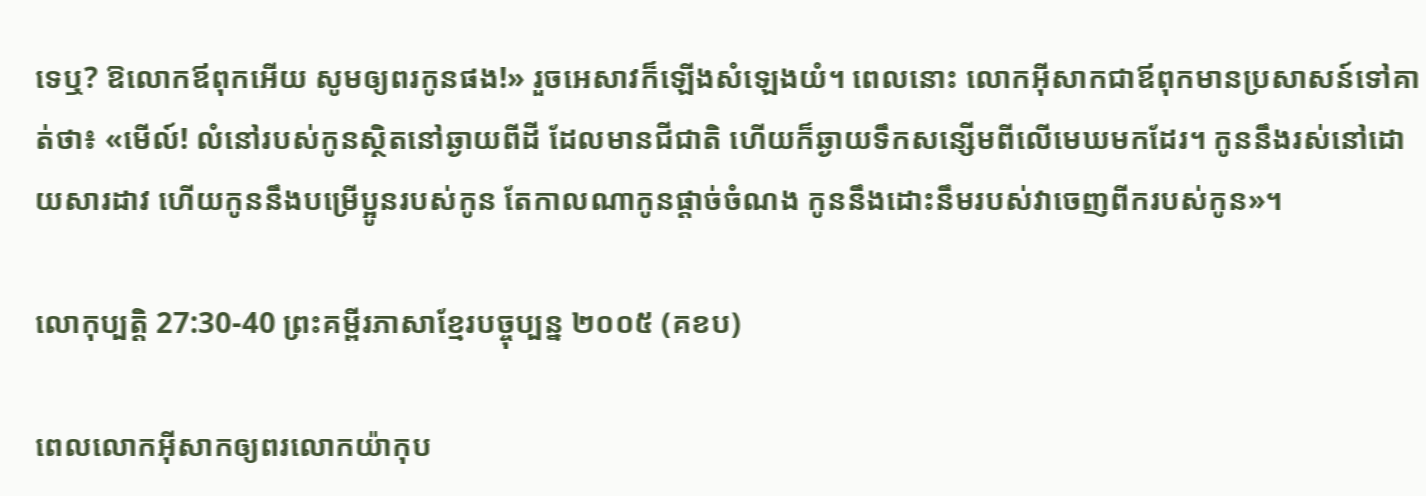ទេឬ? ឱលោកឪពុកអើយ សូមឲ្យពរកូនផង!» រួចអេសាវក៏ឡើងសំឡេងយំ។ ពេលនោះ លោកអ៊ីសាកជាឪពុកមានប្រសាសន៍ទៅគាត់ថា៖ «មើល៍! លំនៅរបស់កូនស្ថិតនៅឆ្ងាយពីដី ដែលមានជីជាតិ ហើយក៏ឆ្ងាយទឹកសន្សើមពីលើមេឃមកដែរ។ កូននឹងរស់នៅដោយ‌សារដាវ ហើយកូននឹងបម្រើប្អូនរបស់កូន តែកាលណាកូនផ្តាច់ចំណង កូននឹងដោះនឹមរបស់វាចេញពីករបស់កូន»។

លោកុប្បត្តិ 27:30-40 ព្រះគម្ពីរភាសាខ្មែរបច្ចុប្បន្ន ២០០៥ (គខប)

ពេលលោកអ៊ីសាកឲ្យពរលោកយ៉ាកុប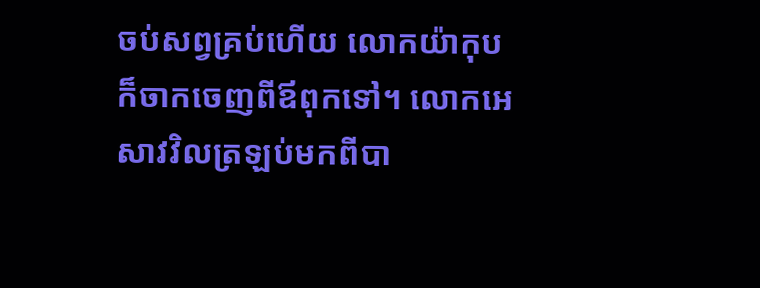ចប់សព្វគ្រប់ហើយ លោកយ៉ាកុបក៏ចាកចេញពីឪពុកទៅ។ លោកអេសាវវិលត្រឡប់មកពីបា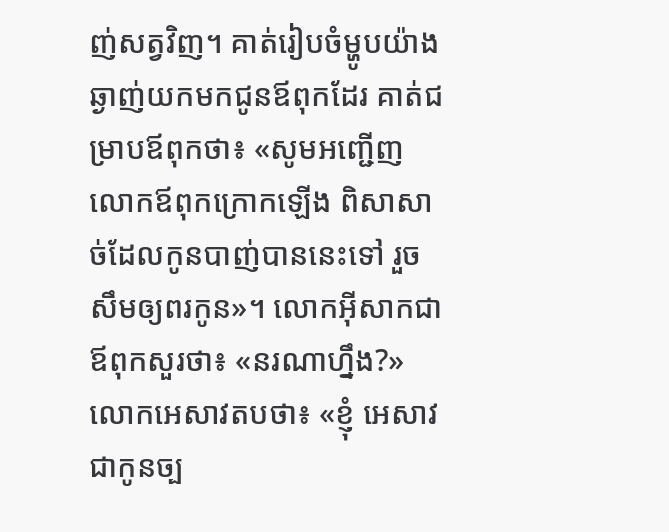ញ់សត្វវិញ។ គាត់រៀបចំម្ហូបយ៉ាងឆ្ងាញ់យកមកជូនឪពុកដែរ គាត់ជម្រាបឪពុកថា៖ «សូមអញ្ជើញលោកឪពុកក្រោកឡើង ពិសាសាច់ដែលកូនបាញ់បាននេះទៅ រួចសឹមឲ្យពរកូន»។ លោកអ៊ីសាកជាឪពុកសួរថា៖ «នរណាហ្នឹង?» លោកអេសាវតបថា៖ «ខ្ញុំ អេសាវ ជាកូនច្ប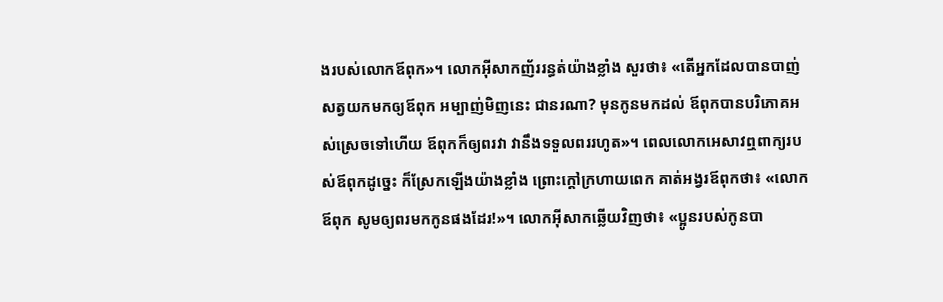ងរបស់លោកឪពុក»។ លោកអ៊ីសាកញ័ររន្ធត់យ៉ាងខ្លាំង សួរថា៖ «តើអ្នកដែលបានបាញ់សត្វយកមកឲ្យឪពុក អម្បាញ់‌មិញនេះ ជានរណា? មុនកូនមកដល់ ឪពុកបានបរិភោគអស់ស្រេចទៅហើយ ឪពុកក៏ឲ្យពរវា វានឹងទទួលពររហូត»។ ពេលលោកអេសាវឮពាក្យរបស់ឪពុកដូច្នេះ ក៏ស្រែកឡើងយ៉ាងខ្លាំង ព្រោះក្ដៅក្រហាយពេក គាត់អង្វរឪពុកថា៖ «លោកឪពុក សូមឲ្យពរមកកូនផងដែរ!»។ លោកអ៊ីសាកឆ្លើយវិញថា៖ «ប្អូនរបស់កូនបា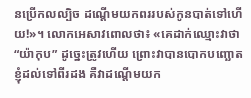នប្រើកល‌ល្បិច ដណ្ដើមយកពររបស់កូនបាត់ទៅហើយ!»។ លោកអេសាវពោលថា៖ «គេដាក់ឈ្មោះវាថា “យ៉ាកុប” ដូច្នេះត្រូវហើយ ព្រោះវាបានបោកបញ្ឆោតខ្ញុំដល់ទៅពីរដង គឺវាដណ្ដើមយក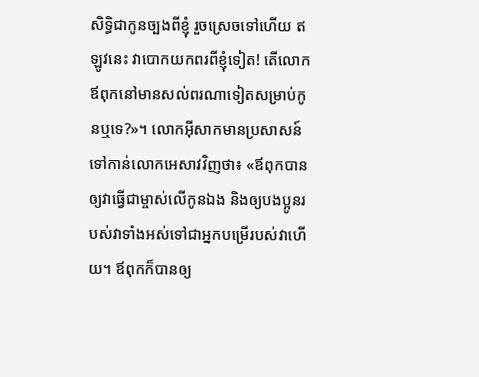សិទ្ធិជាកូនច្បងពីខ្ញុំ រួចស្រេចទៅហើយ ឥឡូវនេះ វាបោកយកពរពីខ្ញុំទៀត! តើលោកឪពុកនៅមានសល់ពរណាទៀតសម្រាប់កូនឬទេ?»។ លោកអ៊ីសាកមានប្រសាសន៍ទៅកាន់លោកអេសាវវិញថា៖ «ឪពុកបានឲ្យវាធ្វើជាម្ចាស់លើកូនឯង និងឲ្យបងប្អូនរបស់វាទាំងអស់ទៅជាអ្នកបម្រើរបស់វាហើយ។ ឪពុកក៏បានឲ្យ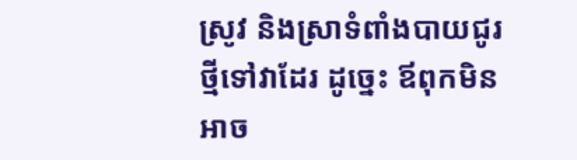ស្រូវ និងស្រាទំពាំង‌បាយជូរថ្មីទៅវាដែរ ដូច្នេះ ឪពុកមិនអាច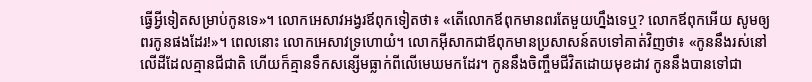ធ្វើអ្វីទៀតសម្រាប់កូនទេ»។ លោកអេសាវអង្វរឪពុកទៀតថា៖ «តើលោកឪពុកមានពរតែមួយហ្នឹងទេឬ? លោកឪពុកអើយ សូមឲ្យពរកូនផងដែរ!»។ ពេលនោះ លោកអេសាវទ្រហោយំ។ លោកអ៊ីសាកជាឪពុកមានប្រសាសន៍តបទៅគាត់វិញថា៖ «កូននឹងរស់នៅលើដីដែលគ្មានជី‌ជាតិ ហើយក៏គ្មានទឹកសន្សើមធ្លាក់ពីលើមេឃមកដែរ។ កូននឹងចិញ្ចឹមជីវិតដោយមុខដាវ កូននឹងបានទៅជា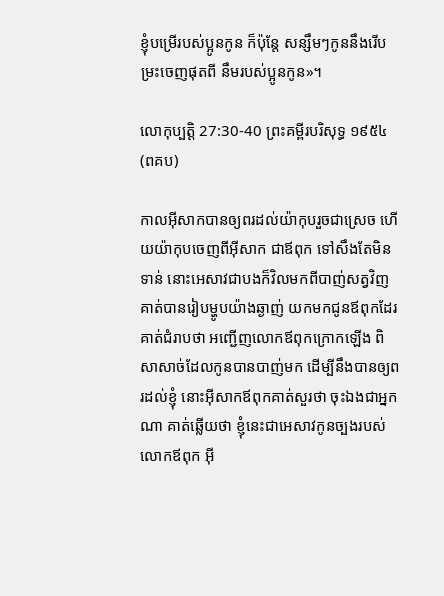ខ្ញុំបម្រើរបស់ប្អូនកូន ក៏ប៉ុន្តែ សន្សឹមៗកូននឹងរើ‌បម្រះចេញផុតពី នឹមរបស់ប្អូនកូន»។

លោកុប្បត្តិ 27:30-40 ព្រះគម្ពីរបរិសុទ្ធ ១៩៥៤ (ពគប)

កាលអ៊ីសាកបានឲ្យពរដល់យ៉ាកុបរួចជាស្រេច ហើយយ៉ាកុបចេញពីអ៊ីសាក ជាឪពុក ទៅសឹងតែមិនទាន់ នោះអេសាវជាបងក៏វិលមកពីបាញ់សត្វវិញ គាត់បានរៀបម្ហូបយ៉ាងឆ្ងាញ់ យកមកជូនឪពុកដែរ គាត់ជំរាបថា អញ្ជើញលោកឪពុកក្រោកឡើង ពិសាសាច់ដែលកូនបានបាញ់មក ដើម្បីនឹងបានឲ្យពរដល់ខ្ញុំ នោះអ៊ីសាកឪពុកគាត់សួរថា ចុះឯងជាអ្នកណា គាត់ឆ្លើយថា ខ្ញុំនេះជាអេសាវកូនច្បងរបស់លោកឪពុក អ៊ី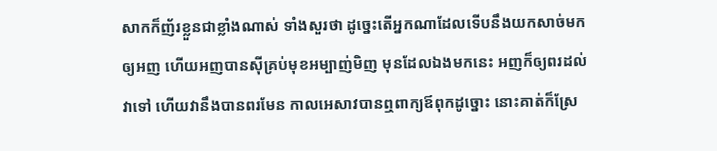សាកក៏ញ័រខ្លួនជាខ្លាំងណាស់ ទាំងសួរថា ដូច្នេះតើអ្នកណាដែលទើបនឹងយកសាច់មកឲ្យអញ ហើយអញបានស៊ីគ្រប់មុខអម្បាញ់‌មិញ មុនដែលឯងមកនេះ អញក៏ឲ្យពរដល់វាទៅ ហើយវានឹងបានពរមែន កាលអេសាវបានឮពាក្យឪពុកដូច្នោះ នោះគាត់ក៏ស្រែ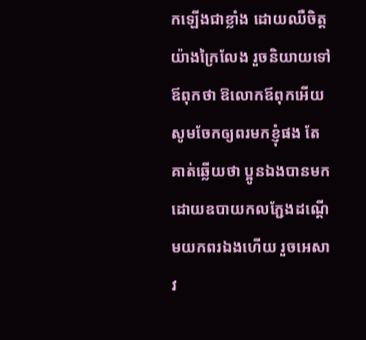កឡើងជាខ្លាំង ដោយឈឺចិត្តយ៉ាងក្រៃ‌លែង រួចនិយាយទៅឪពុកថា ឱលោកឪពុកអើយ សូមចែកឲ្យពរមកខ្ញុំផង តែគាត់ឆ្លើយថា ប្អូនឯងបានមកដោយឧបាយ‌កលភ្ជែងដណ្តើមយកពរឯងហើយ រួចអេសាវ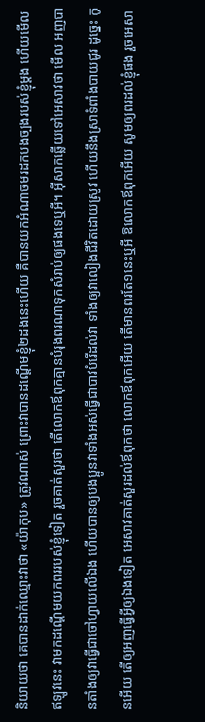និយាយថា គេបានដាក់ឈ្មោះវាថា «យ៉ាកុប» ត្រូវណាស់ ព្រោះវាបានដណ្តើមខ្ញុំ២ដងនេះហើយ គឺបានយកអំណាចមរដកបងច្បងរបស់ខ្ញុំម្តង ហើយមើល ឥឡូវនេះ វាមកដណ្តើមយកពររបស់ខ្ញុំទៀត រួចគាត់សួរថា តើលោកឪពុកគ្មានបំរុងពរណាទុកសំរាប់ឲ្យផងទេឬអី។ អ៊ីសាកឆ្លើយទៅអេសាវថា មើល អញបានតាំងឲ្យវាធ្វើជាចៅហ្វាយលើឯង ហើយបានឲ្យបងប្អូនវាទាំងអស់ធ្វើជាបាវបំរើដល់វា ទាំងឲ្យវាលៀងជីវិតដោយស្រូវ ហើយនឹងស្រាទំពាំង‌បាយ‌ជូរ ដូច្នេះ កូនអើយ តើឲ្យអញធ្វើអ្វីឲ្យឯងទៀត អេសាវគាត់សួរដល់ឪពុកថា លោកឪពុកអើយ តើមានពរតែ១នេះឬអី ឱលោកឪពុកអើយ សូមឲ្យពរដល់ខ្ញុំផង រួចអេសា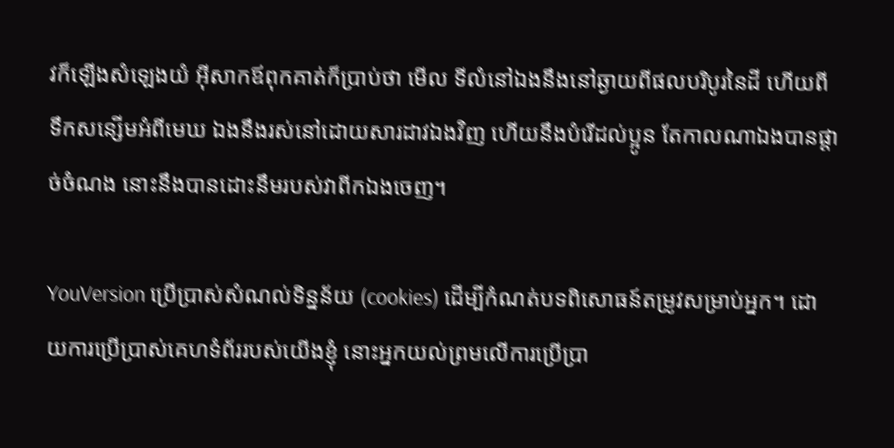វក៏ឡើងសំឡេងយំ អ៊ីសាកឪពុកគាត់ក៏ប្រាប់ថា មើល ទីលំនៅឯងនឹងនៅឆ្ងាយពីផលបរិបូរនៃដី ហើយពីទឹកសន្សើមអំពីមេឃ ឯងនឹងរស់នៅដោយ‌សារដាវឯងវិញ ហើយនឹងបំរើដល់ប្អូន តែកាលណាឯងបានផ្តាច់ចំណង នោះនឹងបានដោះនឹមរបស់វាពីកឯងចេញ។

YouVersion ប្រើប្រាស់សំណល់ទិន្នន័យ (cookies) ដើម្បីកំណត់បទពិសោធន៍តម្រូវសម្រាប់អ្នក។ ដោយការប្រើប្រាស់គេហទំព័ររបស់យើងខ្ញុំ នោះអ្នកយល់ព្រមលើការប្រើប្រា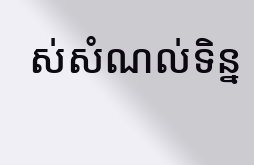ស់សំណល់ទិន្ន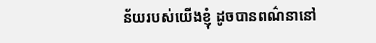ន័យរបស់យើងខ្ញុំ ដូចបានពណ៌នានៅ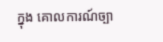ក្នុង គោលការណ៍ច្បា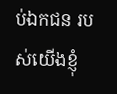ប់ឯកជន របស់យើងខ្ញុំ